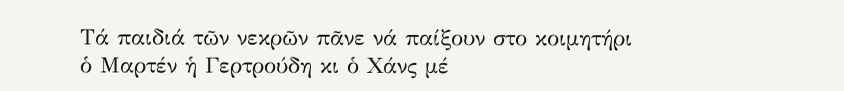Τά παιδιά τῶν νεκρῶν πᾶνε νά παίξουν στο κοιμητήρι ὁ Μαρτέν ἡ Γερτρούδη κι ὁ Χάνς μέ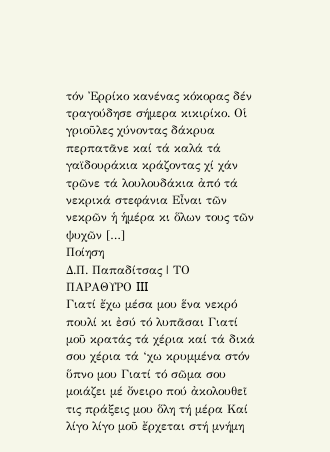τόν Ἐρρίκο κανένας κόκορας δέν τραγούδησε σήμερα κικιρίκο. Οἱ γριοῦλες χύνοντας δάκρυα περπατᾶνε καί τά καλά τά γαϊδουράκια κράζοντας χί χάν τρῶνε τά λουλουδάκια ἀπό τά νεκρικά στεφάνια Εἶναι τῶν νεκρῶν ἡ ἡμέρα κι ὅλων τους τῶν ψυχῶν […]
Ποίηση
Δ.Π. Παπαδίτσας | ΤΟ ΠΑΡΑΘΥΡΟ III
Γιατί ἔχω μέσα μου ἕνα νεκρό πουλί κι ἐσύ τό λυπᾶσαι Γιατί μοῦ κρατάς τά χέρια καί τά δικά σου χέρια τά ‘χω κρυμμένα στόν ὕπνο μου Γιατί τό σῶμα σου μοιάζει μέ ὄνειρο πού ἀκολουθεῖ τις πράξεις μου ὅλη τή μέρα Καί λίγο λίγο μοῦ ἔρχεται στή μνήμη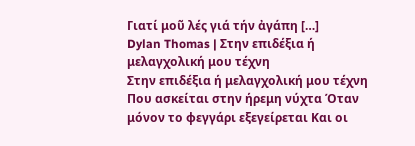Γιατί μοῦ λές γιά τήν ἀγάπη […]
Dylan Thomas | Στην επιδέξια ή μελαγχολική μου τέχνη
Στην επιδέξια ή μελαγχολική μου τέχνη Που ασκείται στην ήρεμη νύχτα Όταν μόνον το φεγγάρι εξεγείρεται Και οι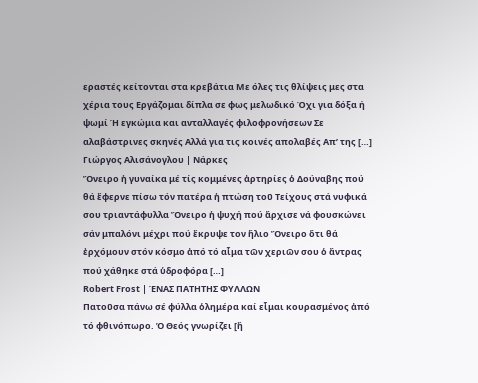εραστές κείτονται στα κρεβάτια Με όλες τις θλίψεις μες στα χέρια τους Εργάζομαι δίπλα σε φως μελωδικό Όχι για δόξα ή ψωμί Ή εγκώμια και ανταλλαγές φιλοφρονήσεων Σε αλαβάστρινες σκηνές Αλλά για τις κοινές απολαβές Απ’ της […]
Γιώργος Αλισάνογλου | Νάρκες
Ὄνειρο ἡ γυναίκα μέ τίς κομμένες ἀρτηρίες ὁ Δούναβης πού θά ἔφερνε πίσω τόν πατέρα ἡ πτώση τοῦ Τείχους στά νυφικά σου τριαντάφυλλα Ὄνειρο ἡ ψυχή πού ἄρχισε νά φουσκώνει σάν μπαλόνι μέχρι πού ἔκρυψε τον ἥλιο Ὄνειρο ὅτι θά ἐρχόμουν στόν κόσμο ἀπό τό αἷμα τῶν χεριῶν σου ὁ ἄντρας πού χάθηκε στά ὑδροφόρα […]
Robert Frost | ΈΝΑΣ ΠΑΤΗΤΗΣ ΦΥΛΛΩΝ
Πατοῦσα πάνω σέ φύλλα ὁλημέρα καί εἶμαι κουρασμένος ἀπό τό φθινόπωρο. Ὁ Θεός γνωρίζει [ἤ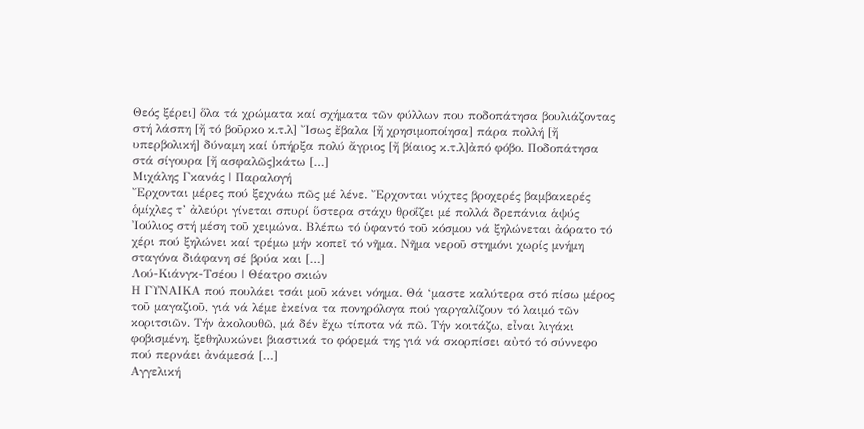Θεός ξέρει] ὅλα τά χρώματα καί σχήματα τῶν φύλλων που ποδοπάτησα βουλιάζοντας στή λάσπη [ἤ τό βοῦρκο κ.τ.λ] Ἴσως ἔβαλα [ἤ χρησιμοποίησα] πάρα πολλή [ἤ υπερβολική] δύναμη καί ὑπήρξα πολύ ἄγριος [ἤ βίαιος κ.τ.λ]ἀπό φόβο. Ποδοπάτησα στά σίγουρα [ἤ ασφαλῶς]κάτω […]
Μιχάλης Γκανάς | Παραλογή
Ἔρχονται μέρες πού ξεχνάω πῶς μέ λένε. Ἔρχονται νύχτες βροχερές βαμβακερές ὁμίχλες τ’ ἀλεύρι γίνεται σπυρί ὕστερα στάχυ θροΐζει μέ πολλά δρεπάνια ἁψύς Ἰούλιος στή μέση τοῦ χειμώνα. Βλέπω τό ὑφαντό τοῦ κόσμου νά ξηλώνεται ἀόρατο τό χέρι πού ξηλώνει καί τρέμω μήν κοπεῖ τό νῆμα. Νῆμα νεροῦ στημόνι χωρίς μνήμη σταγόνα διάφανη σέ βρύα και […]
Λού-Κιάνγκ-Τσέου | Θέατρο σκιών
Η ΓΥΝΑΙΚΑ πού πουλάει τσάι μοῦ κάνει νόημα. Θά ‘μαστε καλύτερα στό πίσω μέρος τοῦ μαγαζιοῦ, γιά νά λέμε ἐκείνα τα πονηρόλογα πού γαργαλίζουν τό λαιμό τῶν κοριτσιῶν. Τήν ἀκολουθῶ, μά δέν ἔχω τίποτα νά πῶ. Τήν κοιτάζω, εἶναι λιγάκι φοβισμένη, ξεθηλυκώνει βιαστικά το φόρεμά της γιά νά σκορπίσει αὐτό τό σύννεφο πού περνάει ἀνάμεσά […]
Αγγελική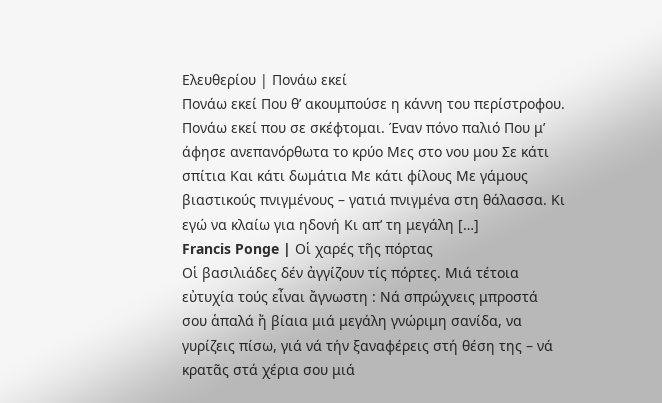Ελευθερίου | Πονάω εκεί
Πονάω εκεί Που θ’ ακουμπούσε η κάννη του περίστροφου. Πονάω εκεί που σε σκέφτομαι. Έναν πόνο παλιό Που μ’ άφησε ανεπανόρθωτα το κρύο Μες στο νου μου Σε κάτι σπίτια Και κάτι δωμάτια Με κάτι φίλους Με γάμους βιαστικούς πνιγμένους – γατιά πνιγμένα στη θάλασσα. Κι εγώ να κλαίω για ηδονή Κι απ’ τη μεγάλη […]
Francis Ponge | Οἱ χαρές τῆς πόρτας
Οἱ βασιλιάδες δέν ἀγγίζουν τίς πόρτες. Μιά τέτοια εὐτυχία τούς εἶναι ἄγνωστη : Νά σπρώχνεις μπροστά σου ἁπαλά ἤ βίαια μιά μεγάλη γνώριμη σανίδα, να γυρίζεις πίσω, γιά νά τήν ξαναφέρεις στή θέση της – νά κρατᾶς στά χέρια σου μιά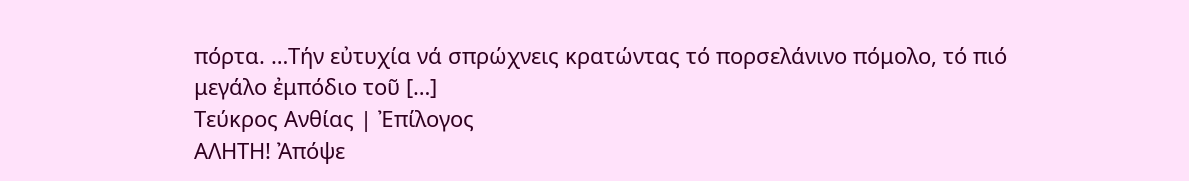πόρτα. …Τήν εὐτυχία νά σπρώχνεις κρατώντας τό πορσελάνινο πόμολο, τό πιό μεγάλο ἐμπόδιο τοῦ […]
Τεύκρος Ανθίας | Ἐπίλογος
ΑΛΗΤΗ! Ἀπόψε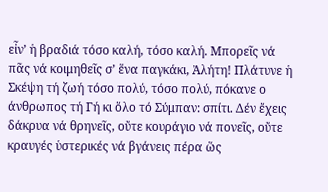εἶν’ ἡ βραδιά τόσο καλή, τόσο καλή. Μπορεῖς νά πᾶς νά κοιμηθεῖς σ’ ἕνα παγκάκι, Ἀλήτη! Πλάτυνε ἡ Σκέψη τή ζωή τόσο πολύ, τόσο πολύ, πόκανε ο άνθρωπος τή Γή κι ὅλο τό Σύμπαν: σπίτι. Δέν ἔχεις δάκρυα νά θρηνεῖς, οὔτε κουράγιο νά πονεῖς, οὔτε κραυγές ὑστερικές νά βγάνεις πέρα ὥς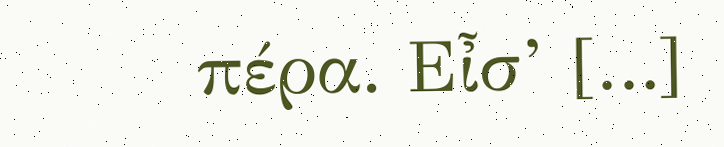πέρα. Εἶσ’ […]